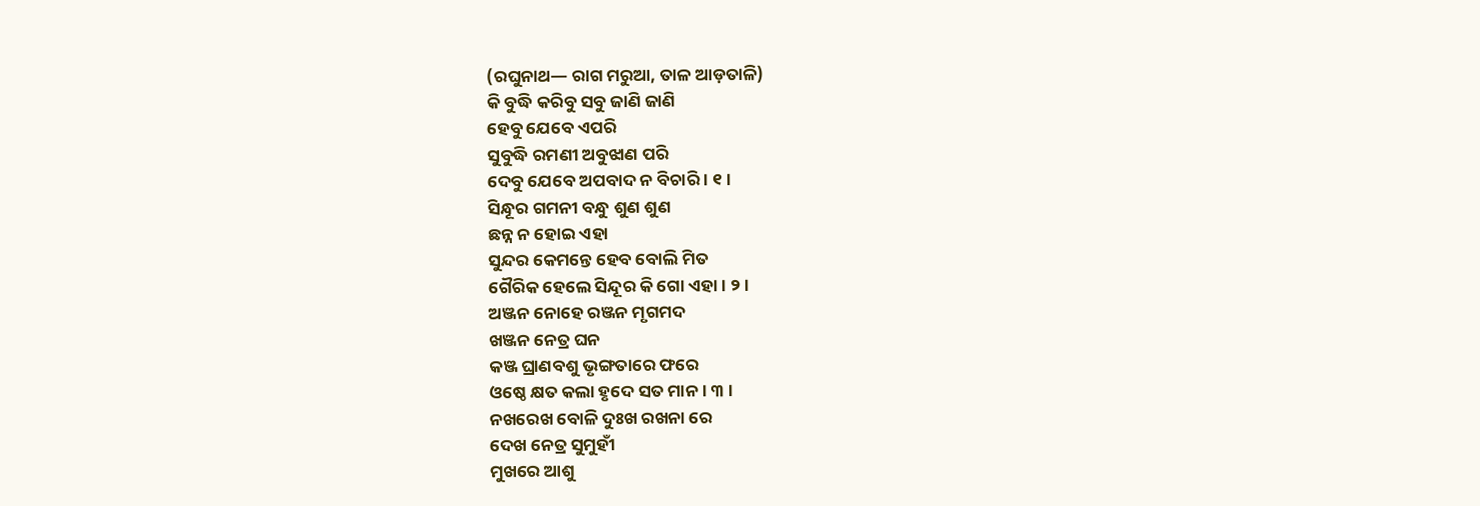(ରଘୁନାଥ— ରାଗ ମରୁଆ, ତାଳ ଆଡ଼ତାଳି)
କି ବୁଦ୍ଧି କରିବୁ ସବୁ ଜାଣି ଜାଣି
ହେବୁ ଯେବେ ଏପରି
ସୁବୁଦ୍ଧି ରମଣୀ ଅବୁଝାଣ ପରି
ଦେବୁ ଯେବେ ଅପବାଦ ନ ବିଚାରି । ୧ ।
ସିନ୍ଧୂର ଗମନୀ ବନ୍ଧୁ ଶୁଣ ଶୁଣ
ଛନ୍ନ ନ ହୋଇ ଏହା
ସୁନ୍ଦର କେମନ୍ତେ ହେବ ବୋଲି ମିତ
ଗୈରିକ ହେଲେ ସିନ୍ଦୂର କି ଗୋ ଏହା । ୨ ।
ଅଞ୍ଜନ ନୋହେ ରଞ୍ଜନ ମୃଗମଦ
ଖଞ୍ଜନ ନେତ୍ର ଘନ
କଞ୍ଜ ଘ୍ରାଣବଶୁ ଭୃଙ୍ଗତାରେ ଫରେ
ଓଷ୍ଠେ କ୍ଷତ କଲା ହୃଦେ ସତ ମାନ । ୩ ।
ନଖରେଖ ବୋଳି ଦୁଃଖ ରଖନା ରେ
ଦେଖ ନେତ୍ର ସୁମୁହୀଁ
ମୁଖରେ ଆଶୁ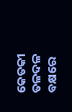କେତକୀ ତଳଦଳ
ବକ୍ଷରେ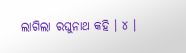ଲାଗିଲା ରଘୁନାଥ କହି । ୪ ।